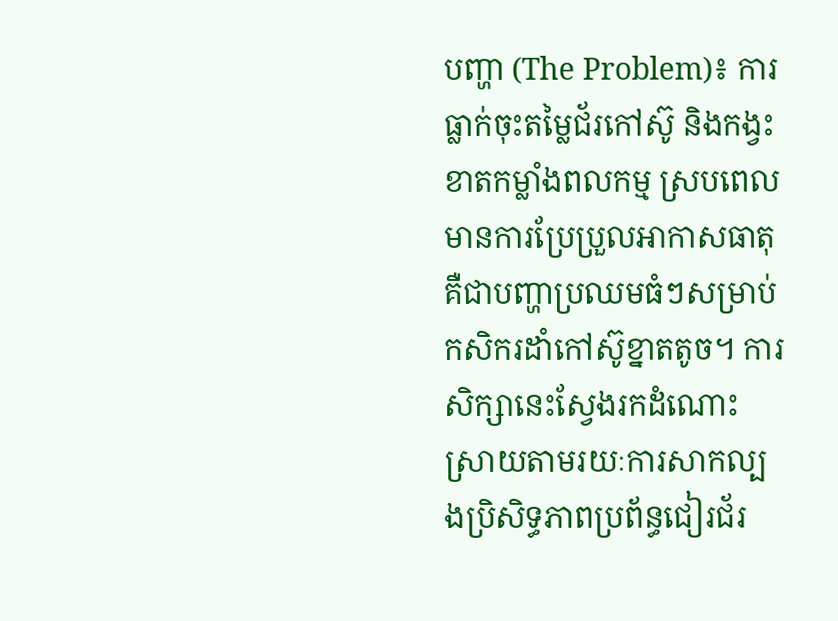បញ្ហា (The Problem)៖ ការធ្លាក់ចុះតម្លៃជ័រកៅស៊ូ និងកង្វះខាតកម្លាំងពលកម្ម ស្របពេលមានការប្រែប្រួលអាកាសធាតុ គឺជាបញ្ហាប្រឈមធំៗសម្រាប់កសិករដាំកៅស៊ូខ្នាតតូច។ ការសិក្សានេះស្វែងរកដំណោះស្រាយតាមរយៈការសាកល្បងប្រិសិទ្ធភាពប្រព័ន្ធជៀរជ័រ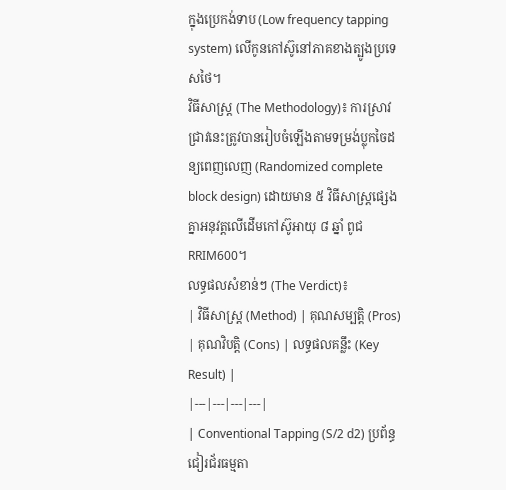ក្នុងប្រេកង់ទាប (Low frequency tapping system) លើកូនកៅស៊ូនៅភាគខាងត្បូងប្រទេសថៃ។
វិធីសាស្ត្រ (The Methodology)៖ ការស្រាវជ្រាវនេះត្រូវបានរៀបចំឡើងតាមទម្រង់ប្លុកចៃដន្យពេញលេញ (Randomized complete block design) ដោយមាន ៥ វិធីសាស្ត្រផ្សេងគ្នាអនុវត្តលើដើមកៅស៊ូអាយុ ៨ ឆ្នាំ ពូជ RRIM600។
លទ្ធផលសំខាន់ៗ (The Verdict)៖
| វិធីសាស្ត្រ (Method) | គុណសម្បត្តិ (Pros) | គុណវិបត្តិ (Cons) | លទ្ធផលគន្លឹះ (Key Result) |
|---|---|---|---|
| Conventional Tapping (S/2 d2) ប្រព័ន្ធជៀរជ័រធម្មតា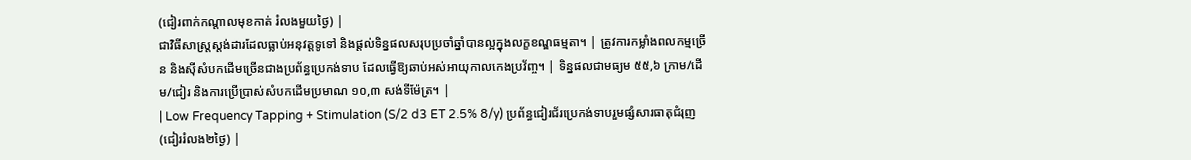(ជៀរពាក់កណ្តាលមុខកាត់ រំលងមួយថ្ងៃ) |
ជាវិធីសាស្ត្រស្តង់ដារដែលធ្លាប់អនុវត្តទូទៅ និងផ្តល់ទិន្នផលសរុបប្រចាំឆ្នាំបានល្អក្នុងលក្ខខណ្ឌធម្មតា។ | ត្រូវការកម្លាំងពលកម្មច្រើន និងស៊ីសំបកដើមច្រើនជាងប្រព័ន្ធប្រេកង់ទាប ដែលធ្វើឱ្យឆាប់អស់អាយុកាលកេងប្រវ័ញ្ច។ | ទិន្នផលជាមធ្យម ៥៥,៦ ក្រាម/ដើម/ជៀរ និងការប្រើប្រាស់សំបកដើមប្រមាណ ១០,៣ សង់ទីម៉ែត្រ។ |
| Low Frequency Tapping + Stimulation (S/2 d3 ET 2.5% 8/y) ប្រព័ន្ធជៀរជ័រប្រេកង់ទាបរួមផ្សំសារធាតុជំរុញ (ជៀររំលង២ថ្ងៃ) |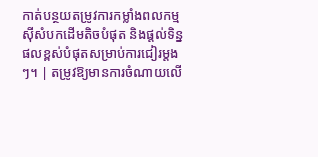កាត់បន្ថយតម្រូវការកម្លាំងពលកម្ម ស៊ីសំបកដើមតិចបំផុត និងផ្តល់ទិន្នផលខ្ពស់បំផុតសម្រាប់ការជៀរម្តងៗ។ | តម្រូវឱ្យមានការចំណាយលើ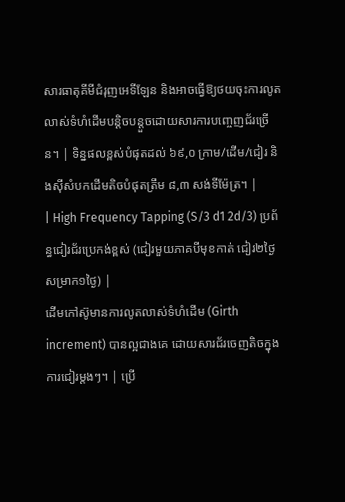សារធាតុគីមីជំរុញអេទីឡែន និងអាចធ្វើឱ្យថយចុះការលូតលាស់ទំហំដើមបន្តិចបន្តួចដោយសារការបញ្ចេញជ័រច្រើន។ | ទិន្នផលខ្ពស់បំផុតដល់ ៦៩,០ ក្រាម/ដើម/ជៀរ និងស៊ីសំបកដើមតិចបំផុតត្រឹម ៨,៣ សង់ទីម៉ែត្រ។ |
| High Frequency Tapping (S/3 d1 2d/3) ប្រព័ន្ធជៀរជ័រប្រេកង់ខ្ពស់ (ជៀរមួយភាគបីមុខកាត់ ជៀរ២ថ្ងៃសម្រាក១ថ្ងៃ) |
ដើមកៅស៊ូមានការលូតលាស់ទំហំដើម (Girth increment) បានល្អជាងគេ ដោយសារជ័រចេញតិចក្នុងការជៀរម្តងៗ។ | ប្រើ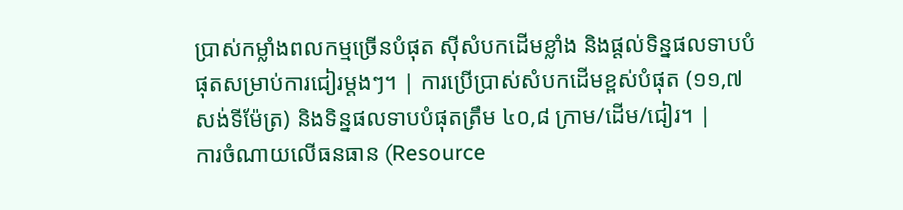ប្រាស់កម្លាំងពលកម្មច្រើនបំផុត ស៊ីសំបកដើមខ្លាំង និងផ្តល់ទិន្នផលទាបបំផុតសម្រាប់ការជៀរម្តងៗ។ | ការប្រើប្រាស់សំបកដើមខ្ពស់បំផុត (១១,៧ សង់ទីម៉ែត្រ) និងទិន្នផលទាបបំផុតត្រឹម ៤០,៨ ក្រាម/ដើម/ជៀរ។ |
ការចំណាយលើធនធាន (Resource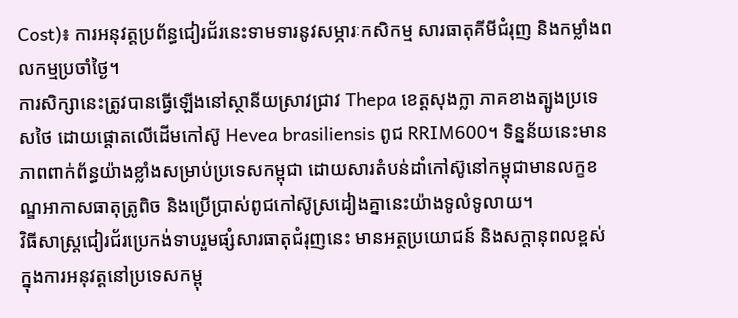Cost)៖ ការអនុវត្តប្រព័ន្ធជៀរជ័រនេះទាមទារនូវសម្ភារៈកសិកម្ម សារធាតុគីមីជំរុញ និងកម្លាំងពលកម្មប្រចាំថ្ងៃ។
ការសិក្សានេះត្រូវបានធ្វើឡើងនៅស្ថានីយស្រាវជ្រាវ Thepa ខេត្តសុងក្លា ភាគខាងត្បូងប្រទេសថៃ ដោយផ្តោតលើដើមកៅស៊ូ Hevea brasiliensis ពូជ RRIM600។ ទិន្នន័យនេះមានភាពពាក់ព័ន្ធយ៉ាងខ្លាំងសម្រាប់ប្រទេសកម្ពុជា ដោយសារតំបន់ដាំកៅស៊ូនៅកម្ពុជាមានលក្ខខណ្ឌអាកាសធាតុត្រូពិច និងប្រើប្រាស់ពូជកៅស៊ូស្រដៀងគ្នានេះយ៉ាងទូលំទូលាយ។
វិធីសាស្ត្រជៀរជ័រប្រេកង់ទាបរួមផ្សំសារធាតុជំរុញនេះ មានអត្ថប្រយោជន៍ និងសក្តានុពលខ្ពស់ក្នុងការអនុវត្តនៅប្រទេសកម្ពុ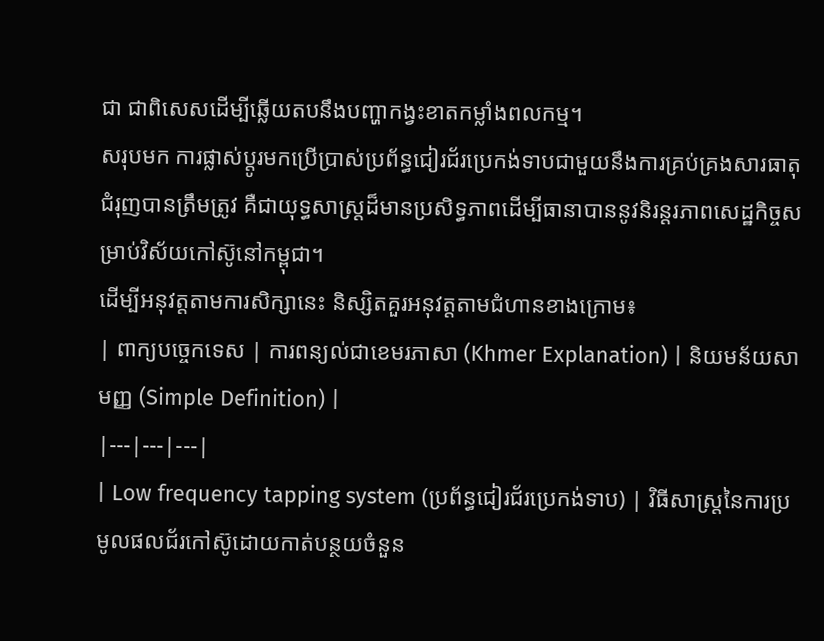ជា ជាពិសេសដើម្បីឆ្លើយតបនឹងបញ្ហាកង្វះខាតកម្លាំងពលកម្ម។
សរុបមក ការផ្លាស់ប្តូរមកប្រើប្រាស់ប្រព័ន្ធជៀរជ័រប្រេកង់ទាបជាមួយនឹងការគ្រប់គ្រងសារធាតុជំរុញបានត្រឹមត្រូវ គឺជាយុទ្ធសាស្ត្រដ៏មានប្រសិទ្ធភាពដើម្បីធានាបាននូវនិរន្តរភាពសេដ្ឋកិច្ចសម្រាប់វិស័យកៅស៊ូនៅកម្ពុជា។
ដើម្បីអនុវត្តតាមការសិក្សានេះ និស្សិតគួរអនុវត្តតាមជំហានខាងក្រោម៖
| ពាក្យបច្ចេកទេស | ការពន្យល់ជាខេមរភាសា (Khmer Explanation) | និយមន័យសាមញ្ញ (Simple Definition) |
|---|---|---|
| Low frequency tapping system (ប្រព័ន្ធជៀរជ័រប្រេកង់ទាប) | វិធីសាស្ត្រនៃការប្រមូលផលជ័រកៅស៊ូដោយកាត់បន្ថយចំនួន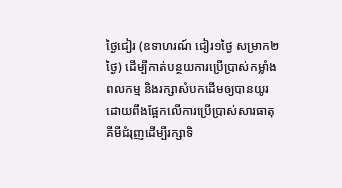ថ្ងៃជៀរ (ឧទាហរណ៍ ជៀរ១ថ្ងៃ សម្រាក២ថ្ងៃ) ដើម្បីកាត់បន្ថយការប្រើប្រាស់កម្លាំងពលកម្ម និងរក្សាសំបកដើមឲ្យបានយូរ ដោយពឹងផ្អែកលើការប្រើប្រាស់សារធាតុគីមីជំរុញដើម្បីរក្សាទិ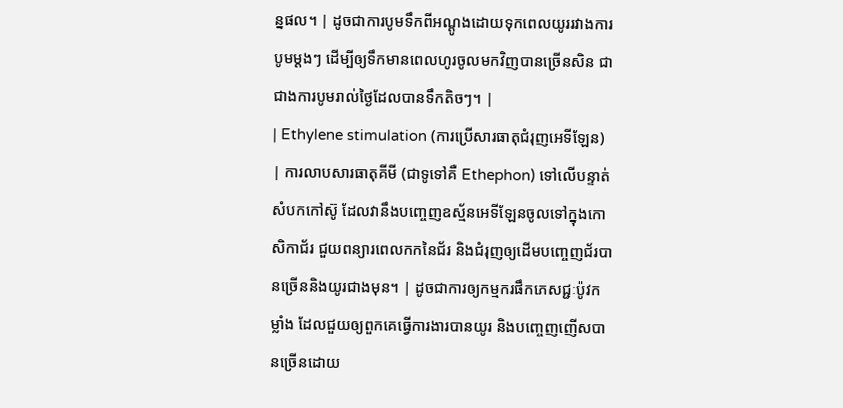ន្នផល។ | ដូចជាការបូមទឹកពីអណ្តូងដោយទុកពេលយូររវាងការបូមម្តងៗ ដើម្បីឲ្យទឹកមានពេលហូរចូលមកវិញបានច្រើនសិន ជាជាងការបូមរាល់ថ្ងៃដែលបានទឹកតិចៗ។ |
| Ethylene stimulation (ការប្រើសារធាតុជំរុញអេទីឡែន) | ការលាបសារធាតុគីមី (ជាទូទៅគឺ Ethephon) ទៅលើបន្ទាត់សំបកកៅស៊ូ ដែលវានឹងបញ្ចេញឧស្ម័នអេទីឡែនចូលទៅក្នុងកោសិកាជ័រ ជួយពន្យារពេលកកនៃជ័រ និងជំរុញឲ្យដើមបញ្ចេញជ័របានច្រើននិងយូរជាងមុន។ | ដូចជាការឲ្យកម្មករផឹកភេសជ្ជៈប៉ូវកម្លាំង ដែលជួយឲ្យពួកគេធ្វើការងារបានយូរ និងបញ្ចេញញើសបានច្រើនដោយ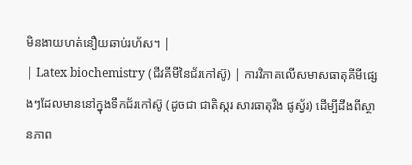មិនងាយហត់នឿយឆាប់រហ័ស។ |
| Latex biochemistry (ជីវគីមីនៃជ័រកៅស៊ូ) | ការវិភាគលើសមាសធាតុគីមីផ្សេងៗដែលមាននៅក្នុងទឹកជ័រកៅស៊ូ (ដូចជា ជាតិស្ករ សារធាតុរឹង ផូស្វ័រ) ដើម្បីដឹងពីស្ថានភាព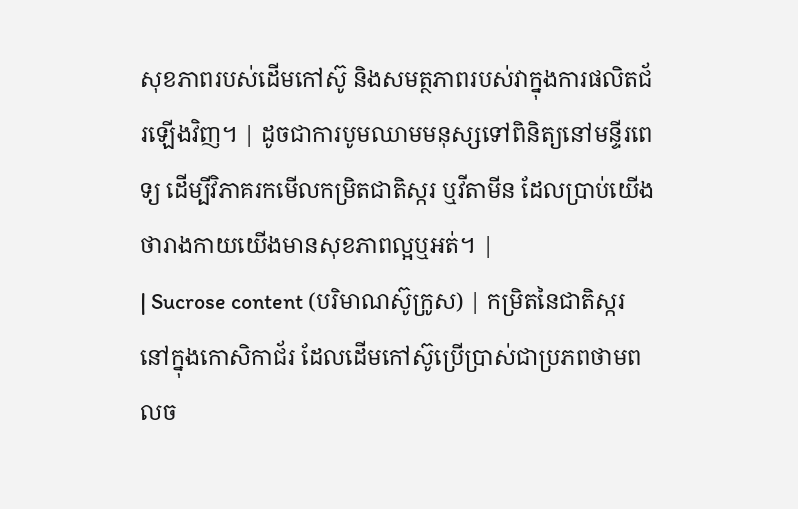សុខភាពរបស់ដើមកៅស៊ូ និងសមត្ថភាពរបស់វាក្នុងការផលិតជ័រឡើងវិញ។ | ដូចជាការបូមឈាមមនុស្សទៅពិនិត្យនៅមន្ទីរពេទ្យ ដើម្បីវិភាគរកមើលកម្រិតជាតិស្ករ ឬវីតាមីន ដែលប្រាប់យើងថារាងកាយយើងមានសុខភាពល្អឬអត់។ |
| Sucrose content (បរិមាណស៊ូក្រូស) | កម្រិតនៃជាតិស្ករនៅក្នុងកោសិកាជ័រ ដែលដើមកៅស៊ូប្រើប្រាស់ជាប្រភពថាមពលច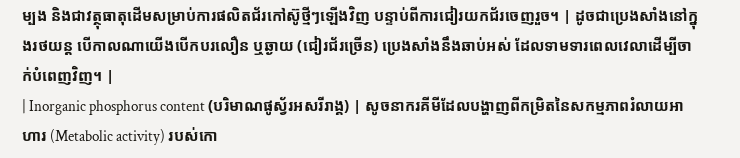ម្បង និងជាវត្ថុធាតុដើមសម្រាប់ការផលិតជ័រកៅស៊ូថ្មីៗឡើងវិញ បន្ទាប់ពីការជៀរយកជ័រចេញរួច។ | ដូចជាប្រេងសាំងនៅក្នុងរថយន្ត បើកាលណាយើងបើកបរលឿន ឬឆ្ងាយ (ជៀរជ័រច្រើន) ប្រេងសាំងនឹងឆាប់អស់ ដែលទាមទារពេលវេលាដើម្បីចាក់បំពេញវិញ។ |
| Inorganic phosphorus content (បរិមាណផូស្វ័រអសរីរាង្គ) | សូចនាករគីមីដែលបង្ហាញពីកម្រិតនៃសកម្មភាពរំលាយអាហារ (Metabolic activity) របស់កោ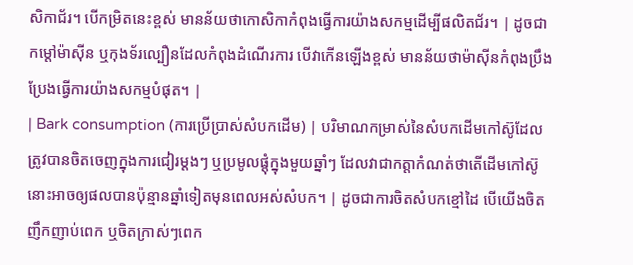សិកាជ័រ។ បើកម្រិតនេះខ្ពស់ មានន័យថាកោសិកាកំពុងធ្វើការយ៉ាងសកម្មដើម្បីផលិតជ័រ។ | ដូចជាកម្តៅម៉ាស៊ីន ឬកុងទ័រល្បឿនដែលកំពុងដំណើរការ បើវាកើនឡើងខ្ពស់ មានន័យថាម៉ាស៊ីនកំពុងប្រឹងប្រែងធ្វើការយ៉ាងសកម្មបំផុត។ |
| Bark consumption (ការប្រើប្រាស់សំបកដើម) | បរិមាណកម្រាស់នៃសំបកដើមកៅស៊ូដែលត្រូវបានចិតចេញក្នុងការជៀរម្តងៗ ឬប្រមូលផ្តុំក្នុងមួយឆ្នាំៗ ដែលវាជាកត្តាកំណត់ថាតើដើមកៅស៊ូនោះអាចឲ្យផលបានប៉ុន្មានឆ្នាំទៀតមុនពេលអស់សំបក។ | ដូចជាការចិតសំបកខ្មៅដៃ បើយើងចិតញឹកញាប់ពេក ឬចិតក្រាស់ៗពេក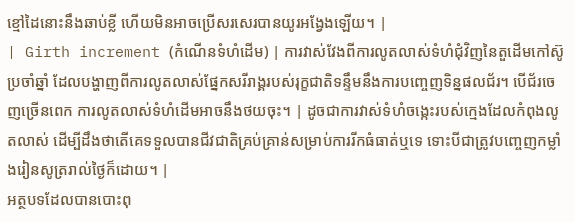ខ្មៅដៃនោះនឹងឆាប់ខ្លី ហើយមិនអាចប្រើសរសេរបានយូរអង្វែងឡើយ។ |
| Girth increment (កំណើនទំហំដើម) | ការវាស់វែងពីការលូតលាស់ទំហំជុំវិញនៃតួដើមកៅស៊ូប្រចាំឆ្នាំ ដែលបង្ហាញពីការលូតលាស់ផ្នែកសរីរាង្គរបស់រុក្ខជាតិទន្ទឹមនឹងការបញ្ចេញទិន្នផលជ័រ។ បើជ័រចេញច្រើនពេក ការលូតលាស់ទំហំដើមអាចនឹងថយចុះ។ | ដូចជាការវាស់ទំហំចង្កេះរបស់ក្មេងដែលកំពុងលូតលាស់ ដើម្បីដឹងថាតើគេទទួលបានជីវជាតិគ្រប់គ្រាន់សម្រាប់ការរីកធំធាត់ឬទេ ទោះបីជាត្រូវបញ្ចេញកម្លាំងរៀនសូត្ររាល់ថ្ងៃក៏ដោយ។ |
អត្ថបទដែលបានបោះពុ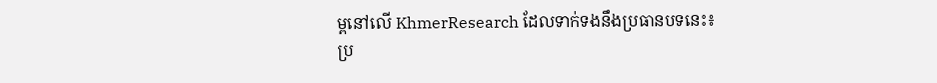ម្ពនៅលើ KhmerResearch ដែលទាក់ទងនឹងប្រធានបទនេះ៖
ប្រ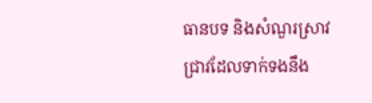ធានបទ និងសំណួរស្រាវជ្រាវដែលទាក់ទងនឹង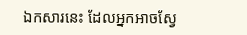ឯកសារនេះ ដែលអ្នកអាចស្វែ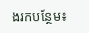ងរកបន្ថែម៖